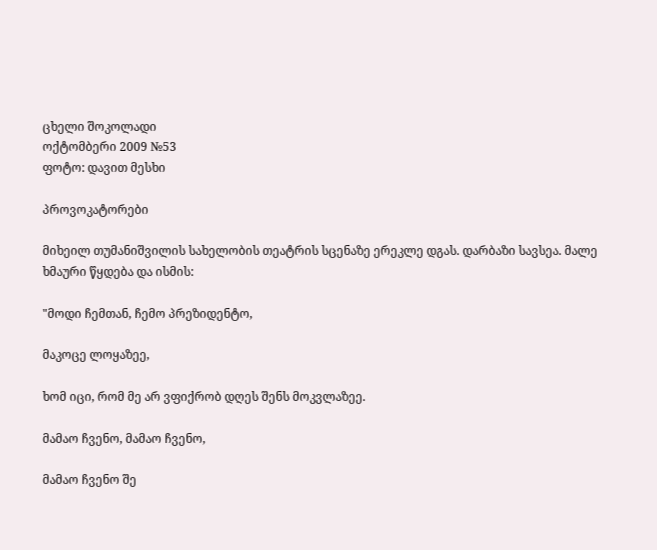ცხელი შოკოლადი
ოქტომბერი 2009 №53
ფოტო: დავით მესხი

პროვოკატორები

მიხეილ თუმანიშვილის სახელობის თეატრის სცენაზე ერეკლე დგას. დარბაზი სავსეა. მალე ხმაური წყდება და ისმის:

"მოდი ჩემთან, ჩემო პრეზიდენტო,

მაკოცე ლოყაზეე,

ხომ იცი, რომ მე არ ვფიქრობ დღეს შენს მოკვლაზეე.

მამაო ჩვენო, მამაო ჩვენო,

მამაო ჩვენო შე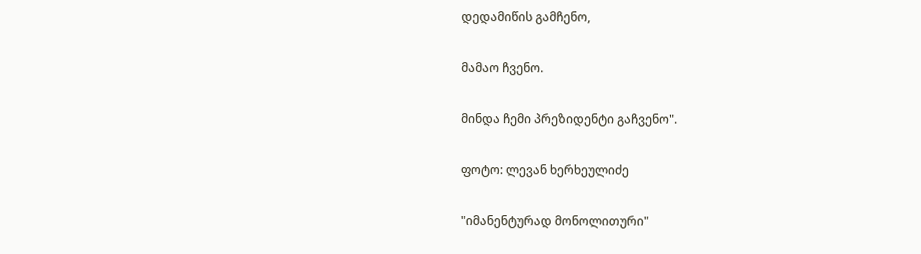დედამიწის გამჩენო,

მამაო ჩვენო.

მინდა ჩემი პრეზიდენტი გაჩვენო".

ფოტო: ლევან ხერხეულიძე

"იმანენტურად მონოლითური"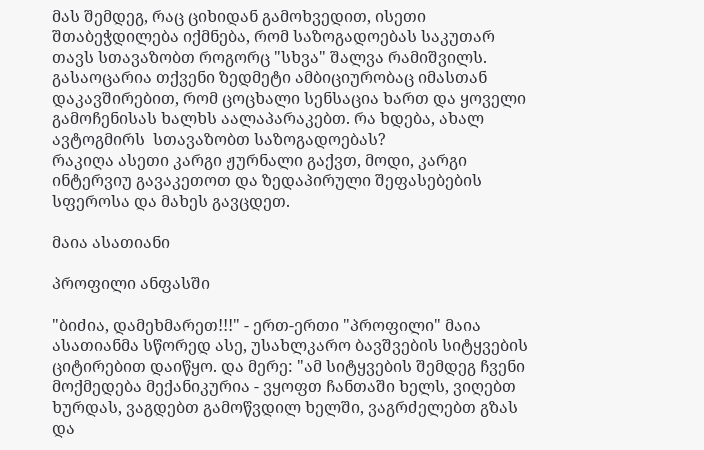მას შემდეგ, რაც ციხიდან გამოხვედით, ისეთი შთაბეჭდილება იქმნება, რომ საზოგადოებას საკუთარ თავს სთავაზობთ როგორც "სხვა" შალვა რამიშვილს. გასაოცარია თქვენი ზედმეტი ამბიციურობაც იმასთან დაკავშირებით, რომ ცოცხალი სენსაცია ხართ და ყოველი გამოჩენისას ხალხს აალაპარაკებთ. რა ხდება, ახალ ავტოგმირს  სთავაზობთ საზოგადოებას?
რაკიღა ასეთი კარგი ჟურნალი გაქვთ, მოდი, კარგი ინტერვიუ გავაკეთოთ და ზედაპირული შეფასებების სფეროსა და მახეს გავცდეთ.

მაია ასათიანი

პროფილი ანფასში

"ბიძია, დამეხმარეთ!!!" - ერთ-ერთი "პროფილი" მაია ასათიანმა სწორედ ასე, უსახლკარო ბავშვების სიტყვების ციტირებით დაიწყო. და მერე: "ამ სიტყვების შემდეგ ჩვენი მოქმედება მექანიკურია - ვყოფთ ჩანთაში ხელს, ვიღებთ ხურდას, ვაგდებთ გამოწვდილ ხელში, ვაგრძელებთ გზას და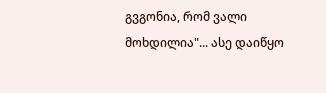გვგონია, რომ ვალი მოხდილია"... ასე დაიწყო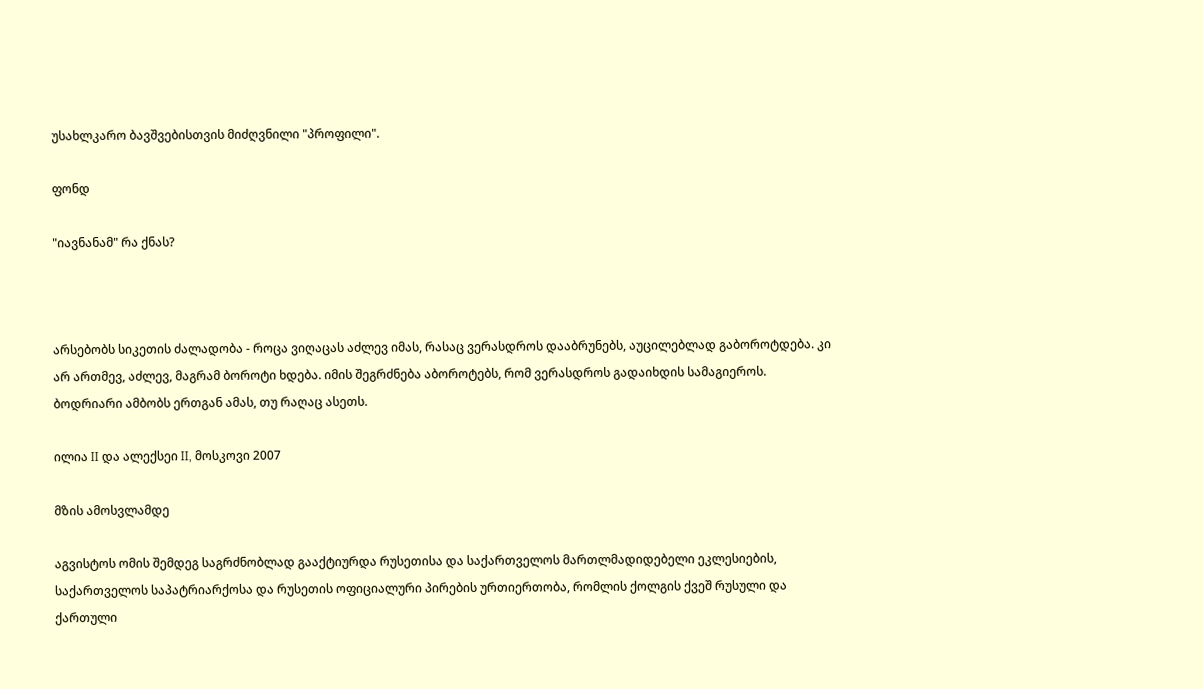უსახლკარო ბავშვებისთვის მიძღვნილი "პროფილი".

ფონდ

"იავნანამ" რა ქნას?



არსებობს სიკეთის ძალადობა - როცა ვიღაცას აძლევ იმას, რასაც ვერასდროს დააბრუნებს, აუცილებლად გაბოროტდება. კი არ ართმევ, აძლევ, მაგრამ ბოროტი ხდება. იმის შეგრძნება აბოროტებს, რომ ვერასდროს გადაიხდის სამაგიეროს. ბოდრიარი ამბობს ერთგან ამას, თუ რაღაც ასეთს.

ილია II და ალექსეი II, მოსკოვი 2007

მზის ამოსვლამდე

აგვისტოს ომის შემდეგ საგრძნობლად გააქტიურდა რუსეთისა და საქართველოს მართლმადიდებელი ეკლესიების, საქართველოს საპატრიარქოსა და რუსეთის ოფიციალური პირების ურთიერთობა, რომლის ქოლგის ქვეშ რუსული და ქართული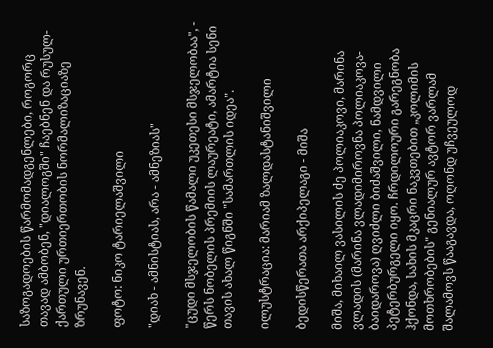საზოგადოების წარმომადგენლები, როგორც თავად ამბობენ, "დიალოგში" ჩაებნენ და რუსულ-ქართული ურთიერთობის ნორმალიზაციაზე ზრუნავენ.

ფოტო: ნიკო ტარიელაშვილი

"დიახ - ამნისტიას, არა - ამნეზიას"

"ცუდი მსჯელობის წამალი უკეთესი მსჯელობაა", - წერს ნობელის პრემიის ლაურეატი, ამარტია სენი თავის ახალ წიგნში "სამართლის იდეა".

ილუსტრაცია: მარიამ ზალდასტანიშვილი

ბედისწერათა არქიპელაგი - მიშა

მიშა, მიხაილ ვასილის ძე პოლიაკოვი, მარინა ვლადის (მარინა ვლადიმიროვნა პოლიაკოვა-ბაიდაროვა) ღვიძლი ბიძაშვილი, ნამდვილი პეტერბურგელი იყო. ჩრდილოური გარეგნობა ჰქონდა, სახის მკაცრი ნაკვთებით „კოლიმის მოთხრობების" გენიალურ ავტორ ვარლამ შალამოვს წააგავდა, ოღონდ უჩვეულოდ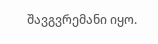შავგვრემანი იყო.